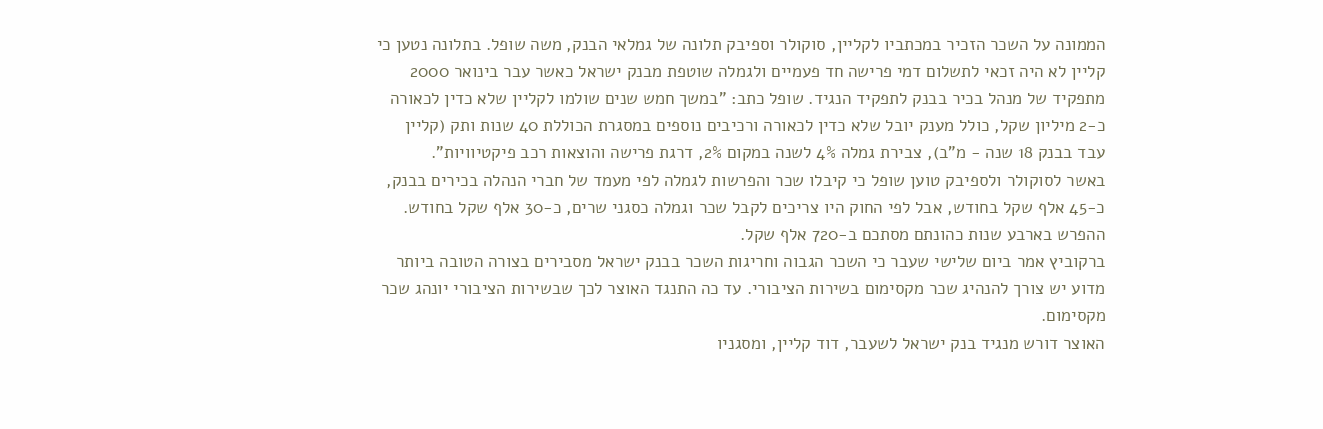הממונה על השכר הזכיר במכתביו לקליין, סוקולר וספיבק תלונה של גמלאי הבנק, משה שופל. בתלונה נטען כי קליין לא היה זכאי לתשלום דמי פרישה חד פעמיים ולגמלה שוטפת מבנק ישראל כאשר עבר בינואר 2000 מתפקיד של מנהל בכיר בבנק לתפקיד הנגיד. שופל כתב: "במשך חמש שנים שולמו לקליין שלא כדין לכאורה כ-2 מיליון שקל, כולל מענק יובל שלא כדין לכאורה ורכיבים נוספים במסגרת הכוללת 40 שנות ותק (קליין עבד בבנק 18 שנה - מ"ב), צבירת גמלה 4% לשנה במקום 2%, דרגת פרישה והוצאות רכב פיקטיוויות".
באשר לסוקולר ולספיבק טוען שופל כי קיבלו שכר והפרשות לגמלה לפי מעמד של חברי הנהלה בכירים בבנק, כ-45 אלף שקל בחודש, אבל לפי החוק היו צריכים לקבל שכר וגמלה כסגני שרים, כ-30 אלף שקל בחודש. ההפרש בארבע שנות כהונתם מסתכם ב-720 אלף שקל.
ברקוביץ אמר ביום שלישי שעבר כי השכר הגבוה וחריגות השכר בבנק ישראל מסבירים בצורה הטובה ביותר מדוע יש צורך להנהיג שכר מקסימום בשירות הציבורי. עד כה התנגד האוצר לכך שבשירות הציבורי יונהג שכר מקסימום.
האוצר דורש מנגיד בנק ישראל לשעבר, דוד קליין, ומסגניו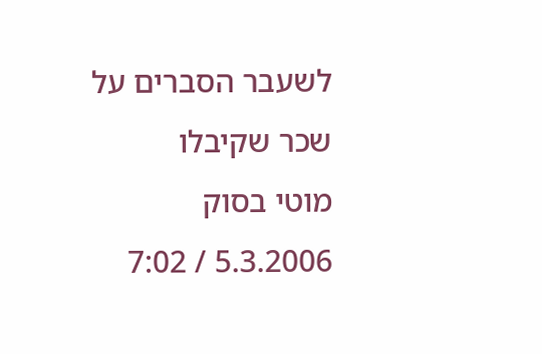לשעבר הסברים על שכר שקיבלו
מוטי בסוק
5.3.2006 / 7:02